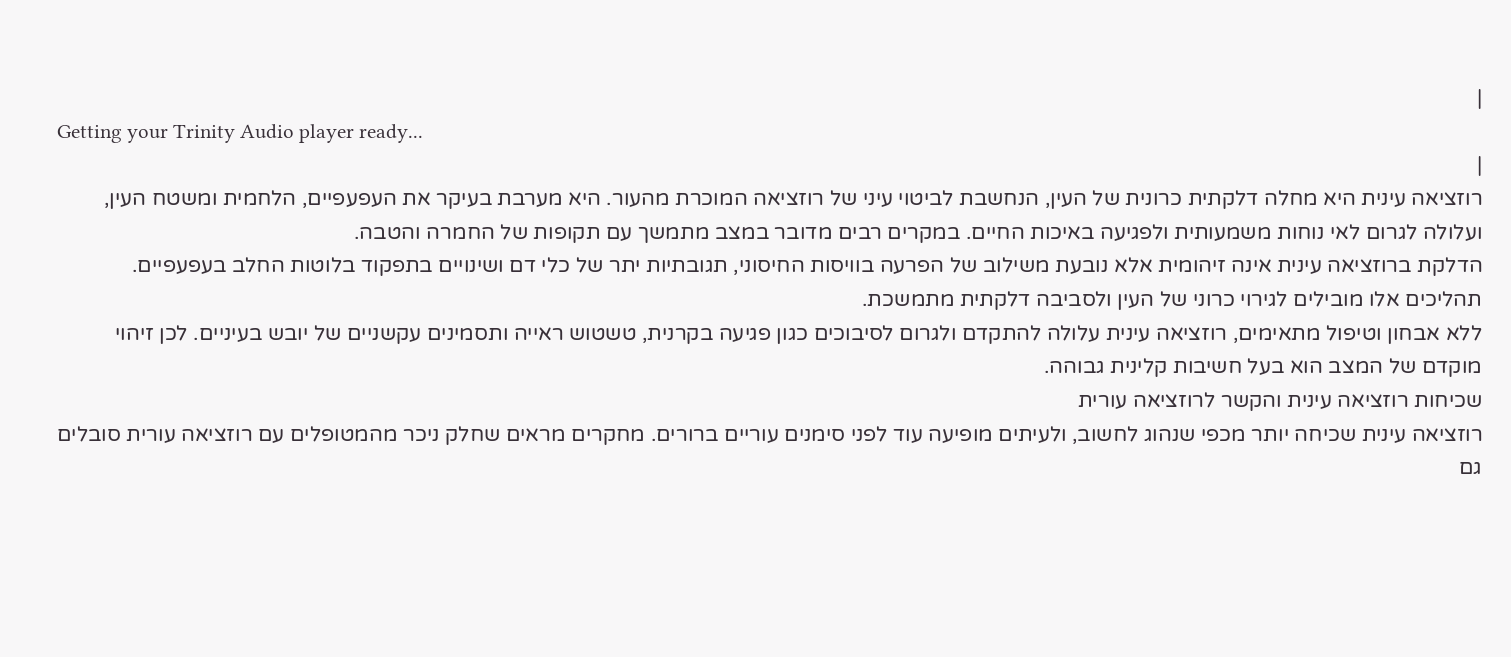|
Getting your Trinity Audio player ready...
|
רוזציאה עינית היא מחלה דלקתית כרונית של העין, הנחשבת לביטוי עיני של רוזציאה המוכרת מהעור. היא מערבת בעיקר את העפעפיים, הלחמית ומשטח העין, ועלולה לגרום לאי נוחות משמעותית ולפגיעה באיכות החיים. במקרים רבים מדובר במצב מתמשך עם תקופות של החמרה והטבה.
הדלקת ברוזציאה עינית אינה זיהומית אלא נובעת משילוב של הפרעה בוויסות החיסוני, תגובתיות יתר של כלי דם ושינויים בתפקוד בלוטות החלב בעפעפיים. תהליכים אלו מובילים לגירוי כרוני של העין ולסביבה דלקתית מתמשכת.
ללא אבחון וטיפול מתאימים, רוזציאה עינית עלולה להתקדם ולגרום לסיבוכים כגון פגיעה בקרנית, טשטוש ראייה ותסמינים עקשניים של יובש בעיניים. לכן זיהוי מוקדם של המצב הוא בעל חשיבות קלינית גבוהה.
שכיחות רוזציאה עינית והקשר לרוזציאה עורית
רוזציאה עינית שכיחה יותר מכפי שנהוג לחשוב, ולעיתים מופיעה עוד לפני סימנים עוריים ברורים. מחקרים מראים שחלק ניכר מהמטופלים עם רוזציאה עורית סובלים גם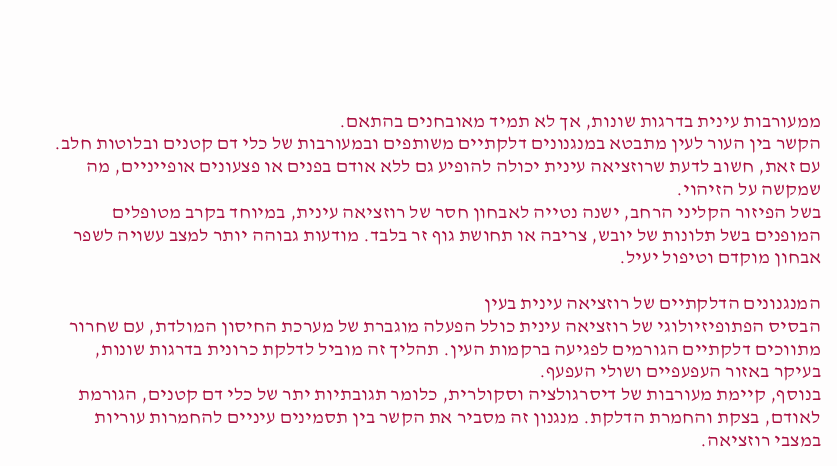ממעורבות עינית בדרגות שונות, אך לא תמיד מאובחנים בהתאם.
הקשר בין העור לעין מתבטא במנגנונים דלקתיים משותפים ובמעורבות של כלי דם קטנים ובלוטות חלב. עם זאת, חשוב לדעת שרוזציאה עינית יכולה להופיע גם ללא אודם בפנים או פצעונים אופייניים, מה שמקשה על הזיהוי.
בשל הפיזור הקליני הרחב, ישנה נטייה לאבחון חסר של רוזציאה עינית, במיוחד בקרב מטופלים המופנים בשל תלונות של יובש, צריבה או תחושת גוף זר בלבד. מודעות גבוהה יותר למצב עשויה לשפר אבחון מוקדם וטיפול יעיל.

המנגנונים הדלקתיים של רוזציאה עינית בעין
הבסיס הפתופיזיולוגי של רוזציאה עינית כולל הפעלה מוגברת של מערכת החיסון המולדת, עם שחרור מתווכים דלקתיים הגורמים לפגיעה ברקמות העין. תהליך זה מוביל לדלקת כרונית בדרגות שונות, בעיקר באזור העפעפיים ושולי העפעף.
בנוסף, קיימת מעורבות של דיסרגולציה וסקולרית, כלומר תגובתיות יתר של כלי דם קטנים, הגורמת לאודם, בצקת והחמרת הדלקת. מנגנון זה מסביר את הקשר בין תסמינים עיניים להחמרות עוריות במצבי רוזציאה.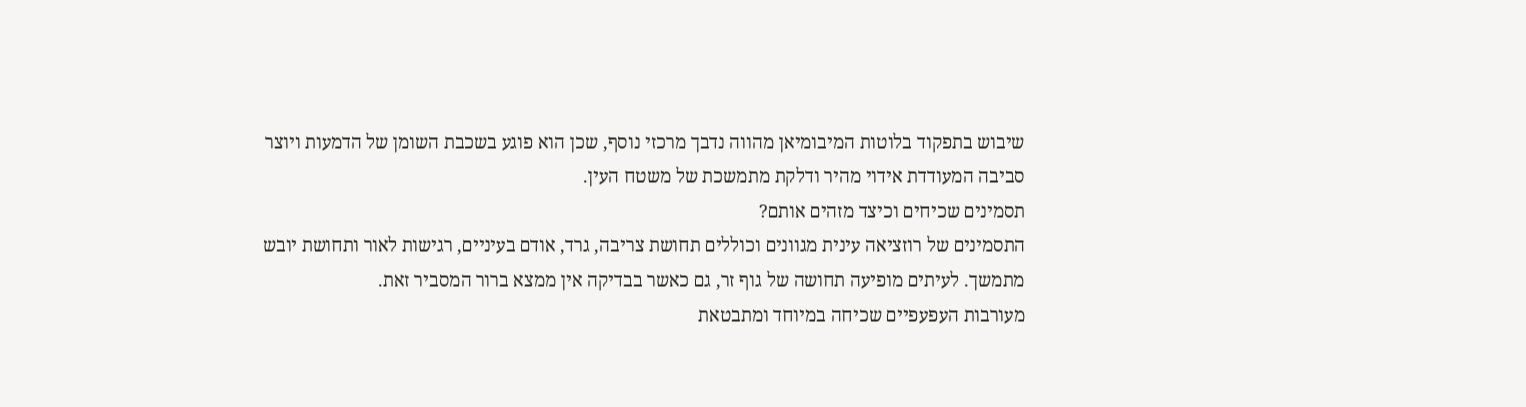שיבוש בתפקוד בלוטות המיבומיאן מהווה נדבך מרכזי נוסף, שכן הוא פוגע בשכבת השומן של הדמעות ויוצר סביבה המעודדת אידוי מהיר ודלקת מתמשכת של משטח העין.
תסמינים שכיחים וכיצד מזהים אותם?
התסמינים של רוזציאה עינית מגוונים וכוללים תחושת צריבה, גרד, אודם בעיניים, רגישות לאור ותחושת יובש מתמשך. לעיתים מופיעה תחושה של גוף זר, גם כאשר בבדיקה אין ממצא ברור המסביר זאת.
מעורבות העפעפיים שכיחה במיוחד ומתבטאת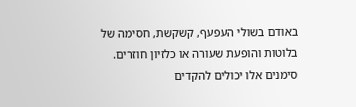באודם בשולי העפעף, קשקשת, חסימה של בלוטות והופעת שעורה או כלזיון חוזרים. סימנים אלו יכולים להקדים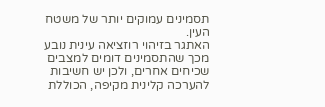תסמינים עמוקים יותר של משטח העין.
האתגר בזיהוי רוזציאה עינית נובע מכך שהתסמינים דומים למצבים שכיחים אחרים, ולכן יש חשיבות להערכה קלינית מקיפה, הכוללת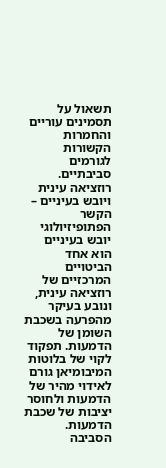תשאול על תסמינים עוריים והחמרות הקשורות לגורמים סביבתיים.
רוזציאה עינית ויובש בעיניים – הקשר הפתופיזיולוגי
יובש בעיניים הוא אחד הביטויים המרכזיים של רוזציאה עינית, ונובע בעיקר מהפרעה בשכבת השומן של הדמעות. תפקוד לקוי של בלוטות המיבומיאן גורם לאידוי מהיר של הדמעות ולחוסר יציבות של שכבת הדמעות.
הסביבה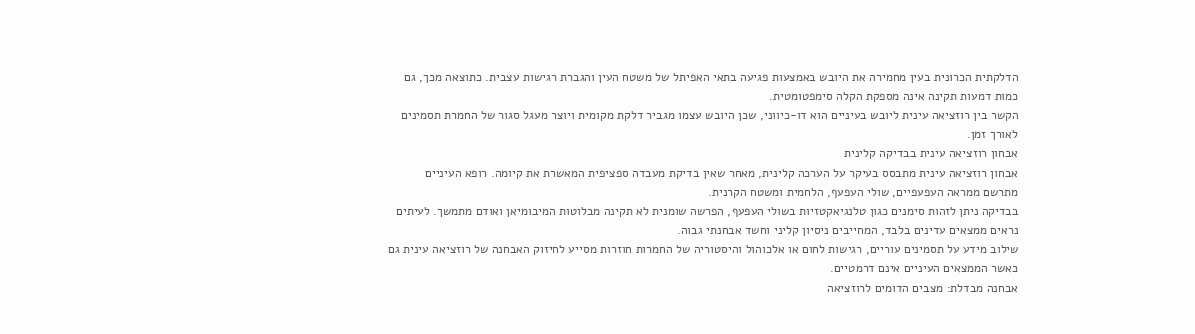הדלקתית הכרונית בעין מחמירה את היובש באמצעות פגיעה בתאי האפיתל של משטח העין והגברת רגישות עצבית. כתוצאה מכך, גם כמות דמעות תקינה אינה מספקת הקלה סימפטומטית.
הקשר בין רוזציאה עינית ליובש בעיניים הוא דו-כיווני, שכן היובש עצמו מגביר דלקת מקומית ויוצר מעגל סגור של החמרת תסמינים לאורך זמן.
אבחון רוזציאה עינית בבדיקה קלינית
אבחון רוזציאה עינית מתבסס בעיקר על הערכה קלינית, מאחר שאין בדיקת מעבדה ספציפית המאשרת את קיומה. רופא העיניים מתרשם ממראה העפעפיים, שולי העפעף, הלחמית ומשטח הקרנית.
בבדיקה ניתן לזהות סימנים כגון טלנגיאקטזיות בשולי העפעף, הפרשה שומנית לא תקינה מבלוטות המיבומיאן ואודם מתמשך. לעיתים נראים ממצאים עדינים בלבד, המחייבים ניסיון קליני וחשד אבחנתי גבוה.
שילוב מידע על תסמינים עוריים, רגישות לחום או אלכוהול והיסטוריה של החמרות חוזרות מסייע לחיזוק האבחנה של רוזציאה עינית גם כאשר הממצאים העיניים אינם דרמטיים.
אבחנה מבדלת: מצבים הדומים לרוזציאה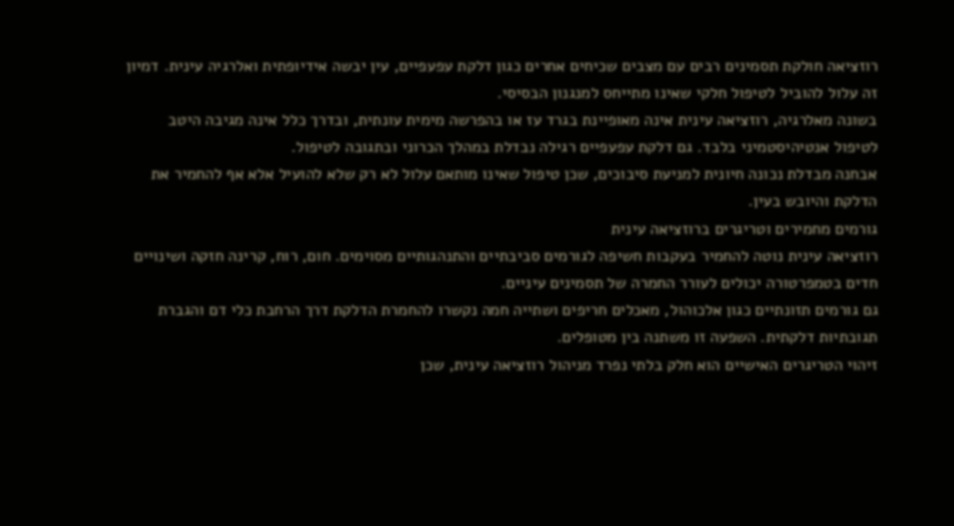רוזציאה חולקת תסמינים רבים עם מצבים שכיחים אחרים כגון דלקת עפעפיים, עין יבשה אידיופתית ואלרגיה עינית. דמיון זה עלול להוביל לטיפול חלקי שאינו מתייחס למנגנון הבסיסי.
בשונה מאלרגיה, רוזציאה עינית אינה מאופיינת בגרד עז או בהפרשה מימית עונתית, ובדרך כלל אינה מגיבה היטב לטיפול אנטיהיסטמיני בלבד. גם דלקת עפעפיים רגילה נבדלת במהלך הכרוני ובתגובה לטיפול.
אבחנה מבדלת נכונה חיונית למניעת סיבוכים, שכן טיפול שאינו מותאם עלול לא רק שלא להועיל אלא אף להחמיר את הדלקת והיובש בעין.
גורמים מחמירים וטריגרים ברוזציאה עינית
רוזציאה עינית נוטה להחמיר בעקבות חשיפה לגורמים סביבתיים והתנהגותיים מסוימים. חום, רוח, קרינה חזקה ושינויים חדים בטמפרטורה יכולים לעורר החמרה של תסמינים עיניים.
גם גורמים תזונתיים כגון אלכוהול, מאכלים חריפים ושתייה חמה נקשרו להחמרת הדלקת דרך הרחבת כלי דם והגברת תגובתיות דלקתית. השפעה זו משתנה בין מטופלים.
זיהוי הטריגרים האישיים הוא חלק בלתי נפרד מניהול רוזציאה עינית, שכן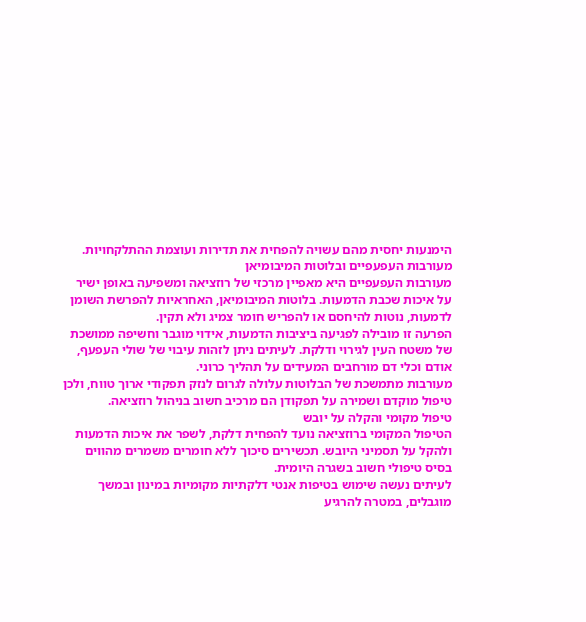הימנעות יחסית מהם עשויה להפחית את תדירות ועוצמת ההתלקחויות.
מעורבות העפעפיים ובלוטות המיבומיאן
מעורבות העפעפיים היא מאפיין מרכזי של רוזציאה ומשפיעה באופן ישיר על איכות שכבת הדמעות. בלוטות המיבומיאן, האחראיות להפרשת השומן לדמעות, נוטות להיחסם או להפריש חומר צמיג ולא תקין.
הפרעה זו מובילה לפגיעה ביציבות הדמעות, אידוי מוגבר וחשיפה ממושכת של משטח העין לגירוי ודלקת. לעיתים ניתן לזהות עיבוי של שולי העפעף, אודם וכלי דם מורחבים המעידים על תהליך כרוני.
מעורבות מתמשכת של הבלוטות עלולה לגרום לנזק תפקודי ארוך טווח, ולכן טיפול מוקדם ושמירה על תפקודן הם מרכיב חשוב בניהול רוזציאה.
טיפול מקומי והקלה על יובש
הטיפול המקומי ברוזציאה נועד להפחית דלקת, לשפר את איכות הדמעות ולהקל על תסמיני היובש. תכשירים סיכוך ללא חומרים משמרים מהווים בסיס טיפולי חשוב בשגרה היומית.
לעיתים נעשה שימוש בטיפות אנטי דלקתיות מקומיות במינון ובמשך מוגבלים, במטרה להרגיע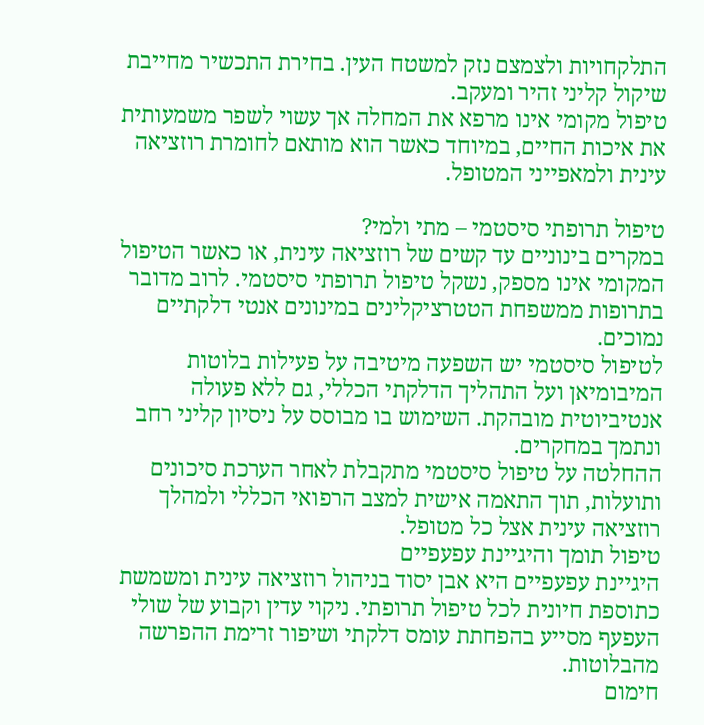התלקחויות ולצמצם נזק למשטח העין. בחירת התכשיר מחייבת שיקול קליני זהיר ומעקב.
טיפול מקומי אינו מרפא את המחלה אך עשוי לשפר משמעותית את איכות החיים, במיוחד כאשר הוא מותאם לחומרת רוזציאה עינית ולמאפייני המטופל.

טיפול תרופתי סיסטמי – מתי ולמי?
במקרים בינוניים עד קשים של רוזציאה עינית, או כאשר הטיפול המקומי אינו מספק, נשקל טיפול תרופתי סיסטמי. לרוב מדובר בתרופות ממשפחת הטטרציקלינים במינונים אנטי דלקתיים נמוכים.
לטיפול סיסטמי יש השפעה מיטיבה על פעילות בלוטות המיבומיאן ועל התהליך הדלקתי הכללי, גם ללא פעולה אנטיביוטית מובהקת. השימוש בו מבוסס על ניסיון קליני רחב ונתמך במחקרים.
ההחלטה על טיפול סיסטמי מתקבלת לאחר הערכת סיכונים ותועלות, תוך התאמה אישית למצב הרפואי הכללי ולמהלך רוזציאה עינית אצל כל מטופל.
טיפול תומך והיגיינת עפעפיים
היגיינת עפעפיים היא אבן יסוד בניהול רוזציאה עינית ומשמשת כתוספת חיונית לכל טיפול תרופתי. ניקוי עדין וקבוע של שולי העפעף מסייע בהפחתת עומס דלקתי ושיפור זרימת ההפרשה מהבלוטות.
חימום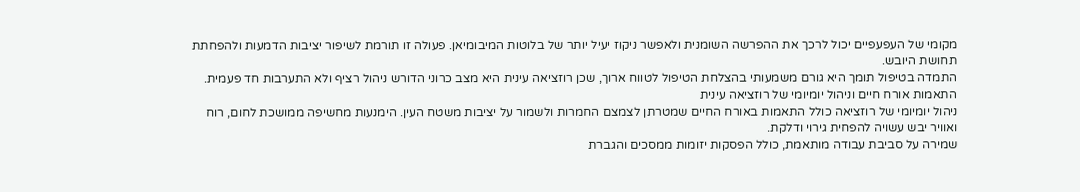מקומי של העפעפיים יכול לרכך את ההפרשה השומנית ולאפשר ניקוז יעיל יותר של בלוטות המיבומיאן. פעולה זו תורמת לשיפור יציבות הדמעות ולהפחתת תחושת היובש.
התמדה בטיפול תומך היא גורם משמעותי בהצלחת הטיפול לטווח ארוך, שכן רוזציאה עינית היא מצב כרוני הדורש ניהול רציף ולא התערבות חד פעמית.
התאמות אורח חיים וניהול יומיומי של רוזציאה עינית
ניהול יומיומי של רוזציאה כולל התאמות באורח החיים שמטרתן לצמצם החמרות ולשמור על יציבות משטח העין. הימנעות מחשיפה ממושכת לחום, רוח ואוויר יבש עשויה להפחית גירוי ודלקת.
שמירה על סביבת עבודה מותאמת, כולל הפסקות יזומות ממסכים והגברת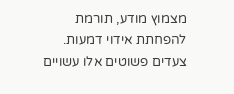מצמוץ מודע, תורמת להפחתת אידוי דמעות. צעדים פשוטים אלו עשויים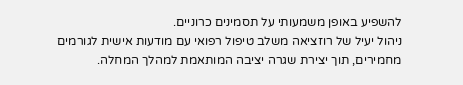להשפיע באופן משמעותי על תסמינים כרוניים.
ניהול יעיל של רוזציאה משלב טיפול רפואי עם מודעות אישית לגורמים מחמירים, תוך יצירת שגרה יציבה המותאמת למהלך המחלה.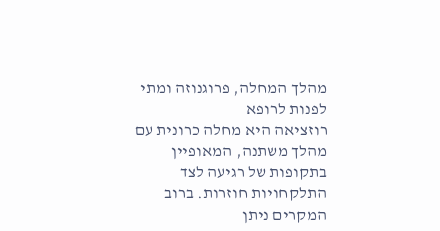מהלך המחלה, פרוגנוזה ומתי לפנות לרופא
רוזציאה היא מחלה כרונית עם מהלך משתנה, המאופיין בתקופות של רגיעה לצד התלקחויות חוזרות. ברוב המקרים ניתן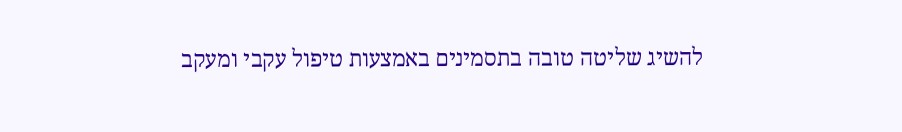להשיג שליטה טובה בתסמינים באמצעות טיפול עקבי ומעקב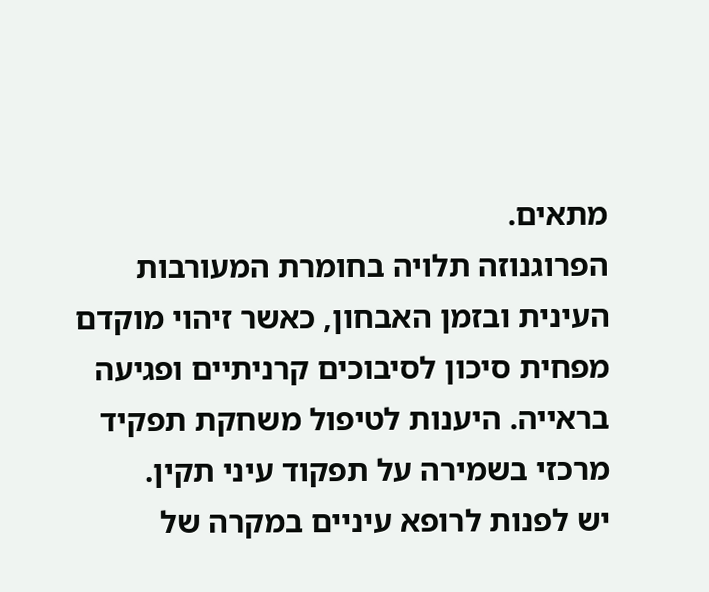מתאים.
הפרוגנוזה תלויה בחומרת המעורבות העינית ובזמן האבחון, כאשר זיהוי מוקדם מפחית סיכון לסיבוכים קרניתיים ופגיעה בראייה. היענות לטיפול משחקת תפקיד מרכזי בשמירה על תפקוד עיני תקין.
יש לפנות לרופא עיניים במקרה של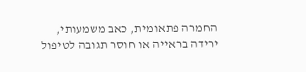החמרה פתאומית, כאב משמעותי, ירידה בראייה או חוסר תגובה לטיפול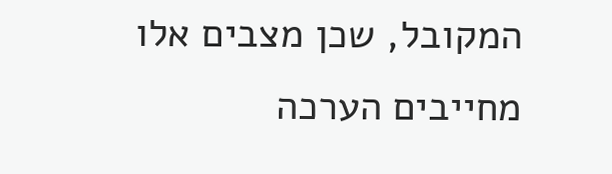המקובל, שכן מצבים אלו מחייבים הערכה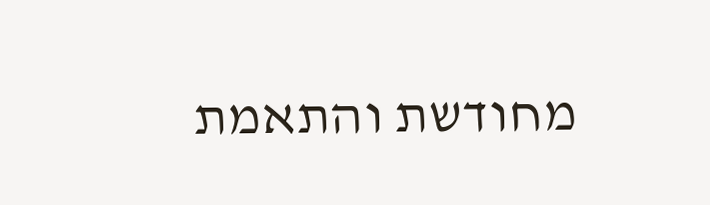מחודשת והתאמת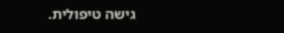גישה טיפולית.